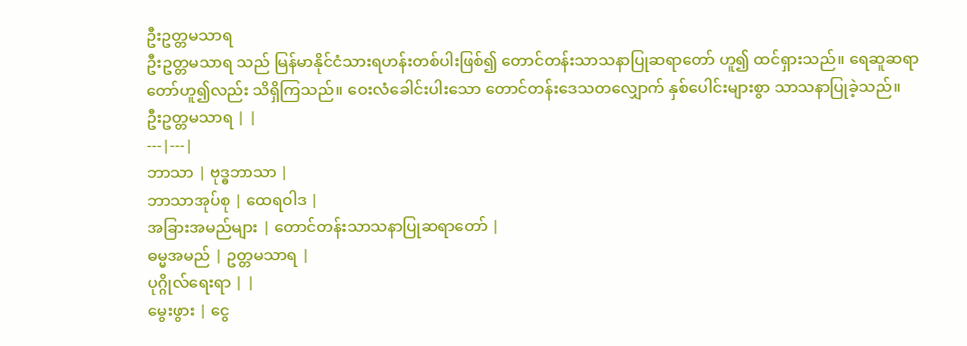ဦးဥတ္တမသာရ
ဦးဥတ္တမသာရ သည် မြန်မာနိုင်ငံသားရဟန်းတစ်ပါးဖြစ်၍ တောင်တန်းသာသနာပြုဆရာတော် ဟူ၍ ထင်ရှားသည်။ ရေဆူဆရာတော်ဟူ၍လည်း သိရှိကြသည်။ ဝေးလံခေါင်းပါးသော တောင်တန်းဒေသတလျှောက် နှစ်ပေါင်းများစွာ သာသနာပြုခဲ့သည်။
ဦးဥတ္တမသာရ | |
---|---|
ဘာသာ | ဗုဒ္ဓဘာသာ |
ဘာသာအုပ်စု | ထေရဝါဒ |
အခြားအမည်များ | တောင်တန်းသာသနာပြုဆရာတော် |
ဓမ္မအမည် | ဥတ္တမသာရ |
ပုဂ္ဂိုလ်ရေးရာ | |
မွေးဖွား | ငွေ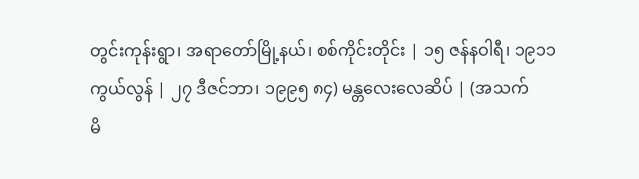တွင်းကုန်းရွာ၊ အရာတော်မြို့နယ်၊ စစ်ကိုင်းတိုင်း | ၁၅ ဇန်နဝါရီ၊ ၁၉၁၁
ကွယ်လွန် | ၂၇ ဒီဇင်ဘာ၊ ၁၉၉၅ ၈၄) မန္တလေးလေဆိပ် | (အသက်
မိ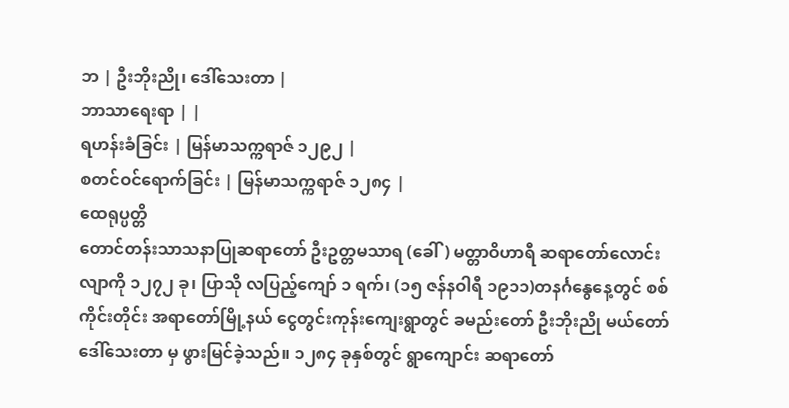ဘ | ဦးဘိုးညို၊ ဒေါ်သေးတာ |
ဘာသာရေးရာ | |
ရဟန်းခံခြင်း | မြန်မာသက္ကရာဇ် ၁၂၉၂ |
စတင်ဝင်ရောက်ခြင်း | မြန်မာသက္ကရာဇ် ၁၂၈၄ |
ထေရုပ္ပတ္တိ
တောင်တန်းသာသနာပြုဆရာတော် ဦးဥတ္တမသာရ (ခေါ်) မတ္တာဝိဟာရီ ဆရာတော်လောင်းလျာကို ၁၂၇၂ ခု၊ ပြာသို လပြည့်ကျော် ၁ ရက်၊ (၁၅ ဇန်နဝါရီ ၁၉၁၁)တနင်္ဂနွေနေ့တွင် စစ်ကိုင်းတိုင်း အရာတော်မြို့နယ် ငွေတွင်းကုန်းကျေးရွာတွင် ခမည်းတော် ဦးဘိုးညို မယ်တော်ဒေါ်သေးတာ မှ ဖွားမြင်ခဲ့သည်။ ၁၂၈၄ ခုနှစ်တွင် ရွာကျောင်း ဆရာတော်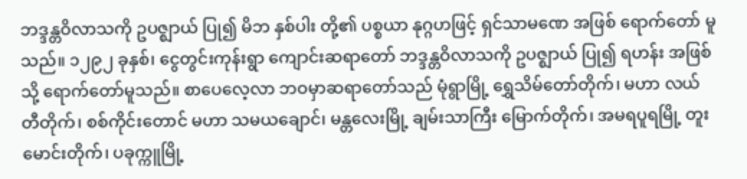ဘဒ္ဒန္တဝိလာသကို ဥပဇ္ဈာယ် ပြု၍ မိဘ နှစ်ပါး တို့၏ ပစ္စယာ နုဂ္ဂဟဖြင့် ရှင်သာမဏေ အဖြစ် ရောက်တော် မူသည်။ ၁၂၉၂ ခုနှစ်၊ ငွေတွင်းကုန်းရွာ ကျောင်းဆရာတော် ဘဒ္ဒန္တဝိလာသကို ဥပဇ္ဈာယ် ပြု၍ ရဟန်း အဖြစ်သို့ ရောက်တော်မူသည်။ စာပေလေ့လာ ဘဝမှာဆရာတော်သည် မုံရွာမြို့ ရွှေသိမ်တော်တိုက်၊ မဟာ လယ်တီတိုက်၊ စစ်ကိုင်းတောင် မဟာ သမယချောင်၊ မန္တလေးမြို့ ချမ်းသာကြီး မြောက်တိုက်၊ အမရပူရမြို့ တူးမောင်းတိုက်၊ ပခုက္ကူမြို့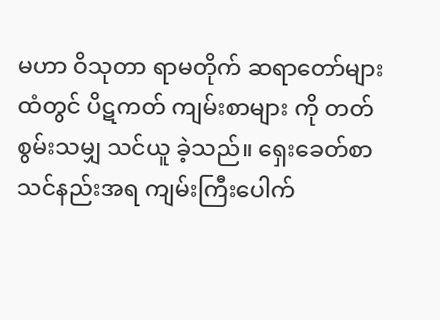မဟာ ဝိသုတာ ရာမတိုက် ဆရာတော်များ ထံတွင် ပိဋကတ် ကျမ်းစာများ ကို တတ်စွမ်းသမျှ သင်ယူ ခဲ့သည်။ ရှေးခေတ်စာသင်နည်းအရ ကျမ်းကြီးပေါက်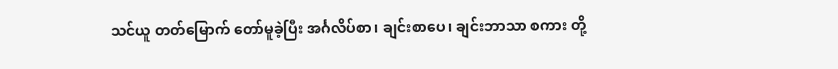သင်ယူ တတ်မြောက် တော်မူခဲ့ပြီး အင်္ဂလိပ်စာ၊ ချင်းစာပေ၊ ချင်းဘာသာ စကား တို့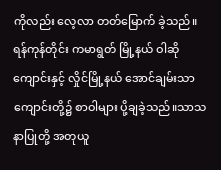ကိုလည်း လေ့လာ တတ်မြောက် ခဲ့သည်။ ရန်ကုန်တိုင်း ကမာရွတ် မြို့နယ် ဝါဆိုကျောင်းနှင့် လှိုင်မြို့နယ် အောင်ချမ်းသာ ကျောင်းတို့၌ စာဝါများ ပို့ချခဲ့သည်။သာသနာပြုတို့ အတုယူ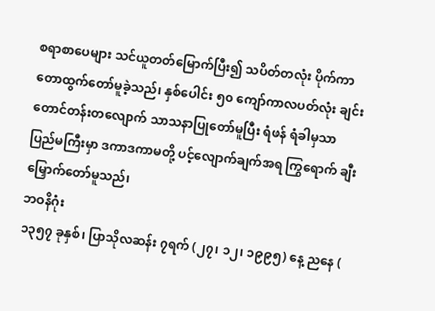စရာစာပေများ သင်ယူတတ်မြောက်ပြီး၍ သပိတ်တလုံး ပိုက်ကာ တောထွက်တော်မူခဲ့သည်၊ နှစ်ပေါင်း ၅၀ ကျော်ကာလပတ်လုံး ချင်းတောင်တန်းတလျောက် သာသနာပြုတော်မူပြီး ရံဖန် ရံခါမှသာ ပြည်မကြီးမှာ ဒကာဒကာမတို့ ပင့်လျောက်ချက်အရ ကြွရောက် ချီးမြှောက်တော်မူသည်၊
ဘဝနိဂုံး
၁၃၅၇ ခုနှစ်၊ ပြာသိုလဆန်း ၇ရက် (၂၇၊ ၁၂၊ ၁၉၉၅) နေ့ ညနေ (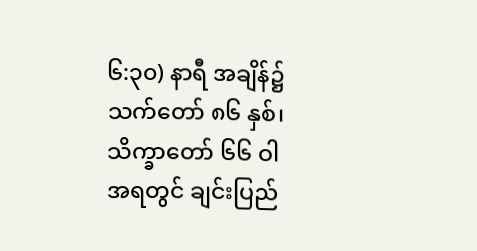၆:၃၀) နာရီ အချိန်၌ သက်တော် ၈၆ နှစ်၊ သိက္ခာတော် ၆၆ ဝါ အရတွင် ချင်းပြည်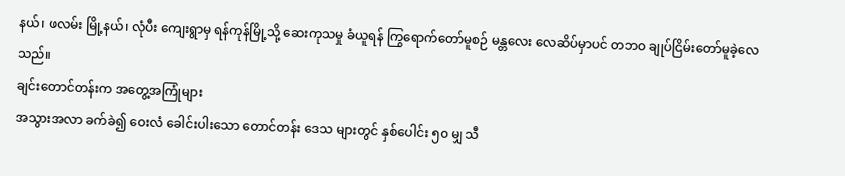နယ်၊ ဖလမ်း မြို့နယ်၊ လုံပီး ကျေးရွာမှ ရန်ကုန်မြို့သို့ ဆေးကုသမှု ခံယူရန် ကြွရောက်တော်မူစဉ် မန္တလေး လေဆိပ်မှာပင် တဘဝ ချုပ်ငြိမ်းတော်မူခဲ့လေသည်။
ချင်းတောင်တန်းက အတွေ့အကြုံများ
အသွားအလာ ခက်ခဲ၍ ဝေးလံ ခေါင်းပါးသော တောင်တန်း ဒေသ များတွင် နှစ်ပေါင်း ၅၀ မျှ သီ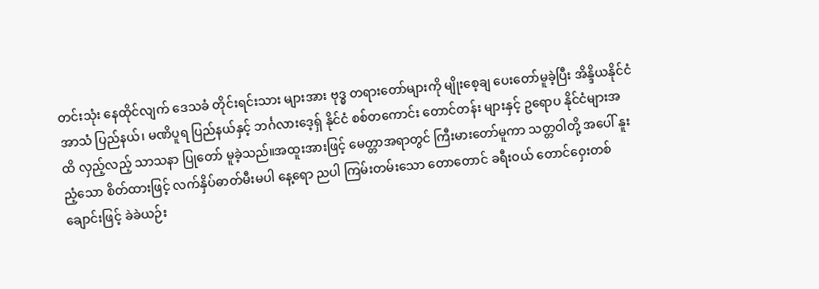တင်းသုံး နေထိုင်လျက် ဒေသခံ တိုင်းရင်းသား များအား ဗုဒ္ဓ တရားတော်များကို မျိုးစေ့ချ ပေးတော်မူခဲ့ပြီး အိန္ဒိယနိုင်ငံ အာသံ ပြည်နယ်၊ မဏိပူရ ပြည်နယ်နှင့် ဘင်္ဂလားဒေ့ရှ် နိုင်ငံ စစ်တကောင်း တောင်တန်း များနှင့် ဥရောပ နိုင်ငံများအထိ လှည့်လည့် သာသနာ ပြုတော် မူခဲ့သည်။အထူးအားဖြင့် မေတ္တာအရာတွင် ကြီးမားတော်မူကာ သတ္တဝါတို့ အပေါ် နူးညံ့သော စိတ်ထားဖြင့် လက်နှိပ်ဓာတ်မီးမပါ နေ့ရော ညပါ ကြမ်းတမ်းသော တောတောင် ခရီးဝယ် တောင်ဝှေးတစ်ချောင်းဖြင့် ခဲခဲယဉ်း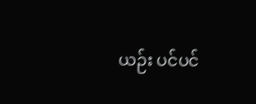ယဉ်း ပင်ပင်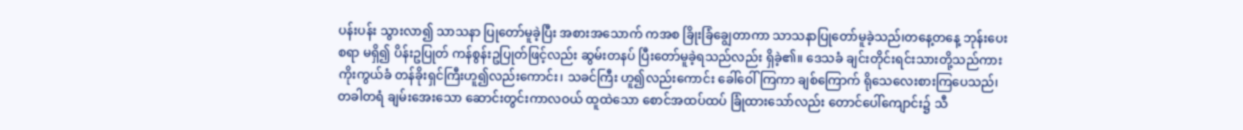ပန်းပန်း သွားလာ၍ သာသနာ ပြုတော်မူခဲ့ပြီး အစားအသောက် ကအစ ခြိုးခြံချွေတာကာ သာသနာပြုတော်မူခဲ့သည်၊တနေ့တနေ့ ဘုန်းပေးစရာ မရှိ၍ ပိန်းဥပြုတ် ကန်စွန်းဥပြုတ်ဖြင့်လည်း ဆွမ်းတနပ် ပြီးတော်မူခဲ့ရသည်လည်း ရှိခဲ့၏။ ဒေသခံ ချင်းတိုင်းရင်းသားတို့သည်ကား ကိုးကွယ်ခံ တန်ခိုးရှင်ကြီးဟူ၍လည်းကောင်း၊ သခင်ကြီး ဟူ၍လည်းကောင်း ခေါ်ဝေါ်ကြကာ ချစ်ကြောက် ရိုသေလေးစားကြပေသည်၊ တခါတရံ ချမ်းအေးသော ဆောင်းတွင်းကာလဝယ် ထူထဲသော စောင်အထပ်ထပ် ခြုံထားသော်လည်း တောင်ပေါ်ကျောင်း၌ သီ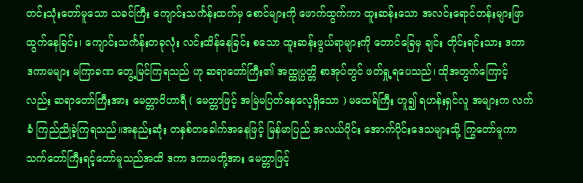တင်းသုံးတော်မူသော သခင်ကြီး ကျောင်းသင်္ကန်းထက်မှ စောင်များကို ဖောက်ထွက်ကာ ထူးဆန်းသော အလင်းရောင်တန်းများဖြာထွက်နေခြင်း၊ ကျောင်းသင်္ကန်းတခုလုံး လင်းထိန်နေခြင်း စသော ထူးဆန်းဖွယ်ရာများကို တောင်ခြေမှ ချင်း တိုင်းရင်းသား ဒကာ ဒကာမများ မကြာခဏ တွေ့မြင်ကြရသည် ဟု ဆရာတော်ကြီး၏ အထ္ထုပ္ပတ္တိ စာအုပ်တွင် ဖတ်ရှု့ရပေသည်၊ ထိုအတွက်ကြောင့်လည်း ဆရာတော်ကြီးအား မေတ္တာဝိဟာရီ ( မေတ္တာဖြင့် အမြဲမပြတ်နေလေ့ရှိသော ) မထေရ်ကြီး ဟူ၍ ရဟန်းရှင်လူ အများက လက်ခံ ကြည်ညိုခဲ့ကြရသည်။အနည်းဆုံး တနှစ်တခေါက်အနေဖြင့် မြန်မာပြည် အလယ်ပိုင်း အောက်ပိုင်းဒေသများသို့ ကြွတော်မူကာ သက်တော်ကြီးရင့်တော်မူသည်အထိ ဒကာ ဒကာမတို့အား မေတ္တာဖြင့်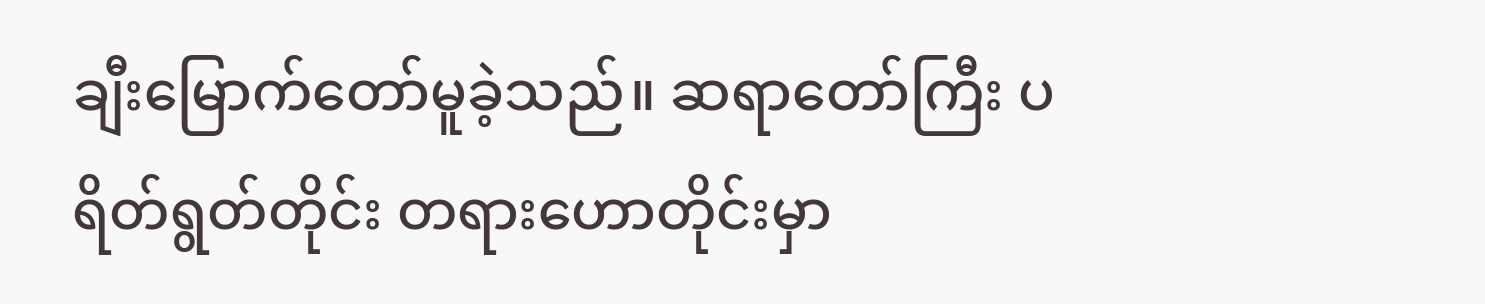ချီးမြောက်တော်မူခဲ့သည်။ ဆရာတော်ကြီး ပရိတ်ရွတ်တိုင်း တရားဟောတိုင်းမှာ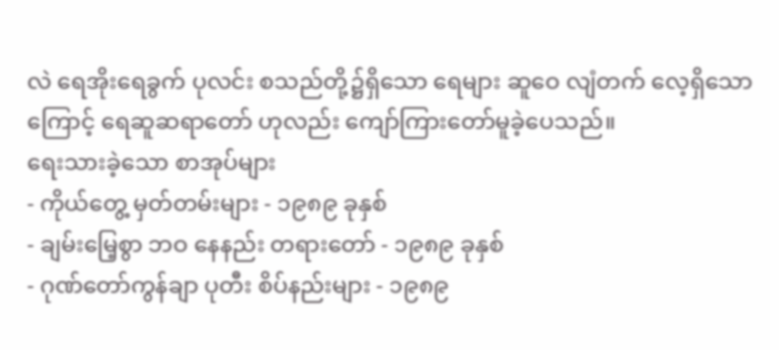လဲ ရေအိုးရေခွက် ပုလင်း စသည်တို့၌ရှိသော ရေများ ဆူဝေ လျံတက် လေ့ရှိသောကြောင့် ရေဆူဆရာတော် ဟုလည်း ကျော်ကြားတော်မူခဲ့ပေသည်။
ရေးသားခဲ့သော စာအုပ်များ
- ကိုယ်တွေ့ မှတ်တမ်းများ - ၁၉၈၉ ခုနှစ်
- ချမ်းမြေ့စွာ ဘဝ နေနည်း တရားတော် - ၁၉၈၉ ခုနှစ်
- ဂုဏ်တော်ကွန်ချာ ပုတီး စိပ်နည်းများ - ၁၉၈၉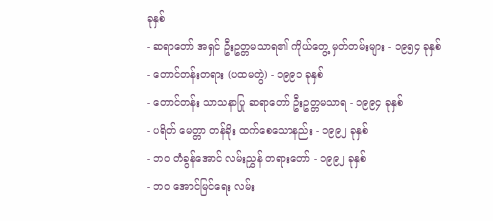ခုနှစ်
- ဆရာတော် အရှင် ဦးဥတ္တမသာရ၏ ကိုယ်တွေ့ မှတ်တမ်းများ - ၁၉၅၄ ခုနှစ်
- တောင်တန်းတရား (ပထမတွဲ) - ၁၉၉၁ ခုနှစ်
- တောင်တန်း သာသနာပြု ဆရာတော် ဦးဥတ္တမသာရ - ၁၉၉၄ ခုနှစ်
- ပရိတ် မေတ္တာ တန်ခိုး ထက်စေသောနည်း - ၁၉၉၂ ခုနှစ်
- ဘဝ တံခွန်အောင် လမ်းညွှန် တရားတော် - ၁၉၉၂ ခုနှစ်
- ဘဝ အောင်မြင်ရေး လမ်း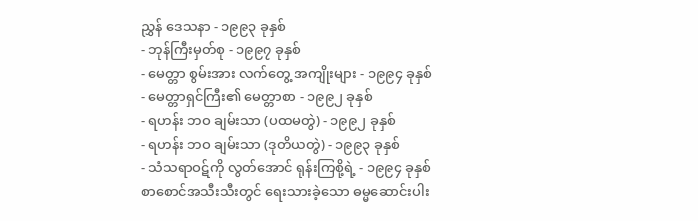ညွှန် ဒေသနာ - ၁၉၉၃ ခုနှစ်
- ဘုန်ကြီးမှတ်စု - ၁၉၉၇ ခုနှစ်
- မေတ္တာ စွမ်းအား လက်တွေ့ အကျိုးများ - ၁၉၉၄ ခုနှစ်
- မေတ္တာရှင်ကြီး၏ မေတ္တာစာ - ၁၉၉၂ ခုနှစ်
- ရဟန်း ဘဝ ချမ်းသာ (ပထမတွဲ) - ၁၉၉၂ ခုနှစ်
- ရဟန်း ဘဝ ချမ်းသာ (ဒုတိယတွဲ) - ၁၉၉၃ ခုနှစ်
- သံသရာဝဋ်ကို လွတ်အောင် ရုန်းကြစို့ရဲ့ - ၁၉၉၄ ခုနှစ်
စာစောင်အသီးသီးတွင် ရေးသားခဲ့သော ဓမ္မဆောင်းပါး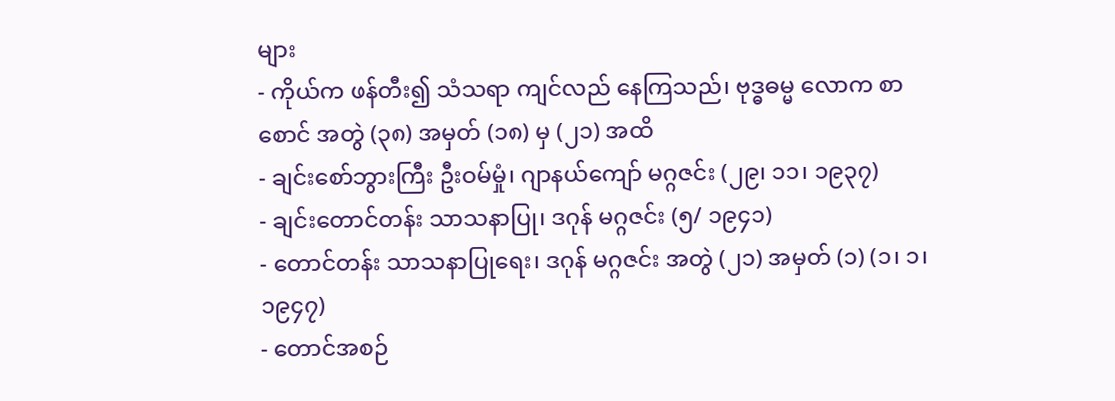များ
- ကိုယ်က ဖန်တီး၍ သံသရာ ကျင်လည် နေကြသည်၊ ဗုဒ္ဓဓမ္မ လောက စာစောင် အတွဲ (၃၈) အမှတ် (၁၈) မှ (၂၁) အထိ
- ချင်းစော်ဘွားကြီး ဦးဝမ်မှုံ၊ ဂျာနယ်ကျော် မဂ္ဂဇင်း (၂၉၊ ၁၁၊ ၁၉၃၇)
- ချင်းတောင်တန်း သာသနာပြု၊ ဒဂုန် မဂ္ဂဇင်း (၅/ ၁၉၄၁)
- တောင်တန်း သာသနာပြုရေး၊ ဒဂုန် မဂ္ဂဇင်း အတွဲ (၂၁) အမှတ် (၁) (၁၊ ၁၊ ၁၉၄၇)
- တောင်အစဉ်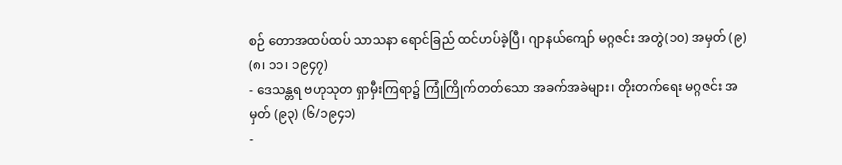စဉ် တောအထပ်ထပ် သာသနာ ရောင်ခြည် ထင်ဟပ်ခဲ့ပြီ၊ ဂျာနယ်ကျော် မဂ္ဂဇင်း အတွဲ(၁၀) အမှတ် (၉) (၈၊ ၁၁၊ ၁၉၄၇)
- ဒေသန္တရ ဗဟုသုတ ရှာမှီးကြရာ၌ ကြုံကြိုက်တတ်သော အခက်အခဲများ၊ တိုးတက်ရေး မဂ္ဂဇင်း အမှတ် (၉၃) (၆/၁၉၄၁)
-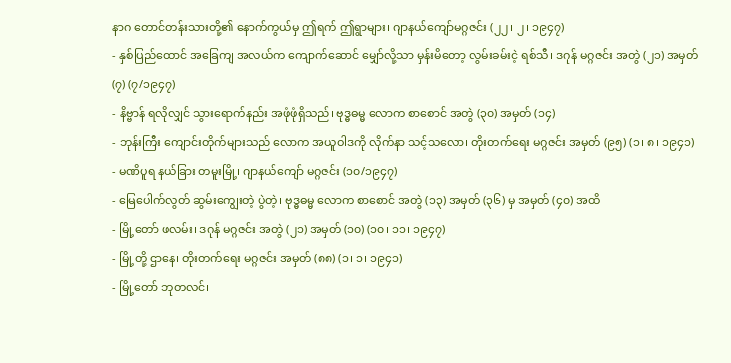နာဂ တောင်တန်းသားတို့၏ နောက်ကွယ်မှ ဤရက် ဤရွာများ၊ ဂျာနယ်ကျော်မဂ္ဂဇင်း (၂၂၊ ၂၊ ၁၉၄၇)
- နှစ်ပြည်ထောင် အခြေကျ အလယ်က ကျောက်ဆောင် မျှော်လို့သာ မှန်းမိတော့ လွမ်းခမ်းငဲ့ ရစ်သီ၊ ဒဂုန် မဂ္ဂဇင်း အတွဲ (၂၁) အမှတ် (၇) (၇/၁၉၄၇)
- နိဗ္ဗာန် ရလိုလျှင် သွားရောက်နည်း အဖုံဖုံရှိသည်၊ ဗုဒ္ဓဓမ္မ လောက စာစောင် အတွဲ (၃၀) အမှတ် (၁၄)
- ဘုန်းကြီး ကျောင်းတိုက်များသည် လောက အယူဝါဒကို လိုက်နာ သင့်သလော၊ တိုးတက်ရေး မဂ္ဂဇင်း အမှတ် (၉၅) (၁၊ ၈၊ ၁၉၄၁)
- မဏိပူရ နယ်ခြား တမူးမြို့၊ ဂျာနယ်ကျော် မဂ္ဂဇင်း (၁၀/၁၉၄၇)
- မြေပေါက်လွတ် ဆွမ်းကျွေးတဲ့ ပွဲတဲ့၊ ဗုဒ္ဓဓမ္မ လောက စာစောင် အတွဲ (၁၃) အမှတ် (၃၆) မှ အမှတ် (၄၀) အထိ
- မြို့တော် ဖလမ်း၊ ဒဂုန် မဂ္ဂဇင်း အတွဲ (၂၁) အမှတ် (၁၀) (၁၀၊ ၁၁၊ ၁၉၄၇)
- မြို့တို့ ဌာနေ၊ တိုးတက်ရေး မဂ္ဂဇင်း အမှတ် (၈၈) (၁၊ ၁၊ ၁၉၄၁)
- မြို့တော် ဘုတလင်၊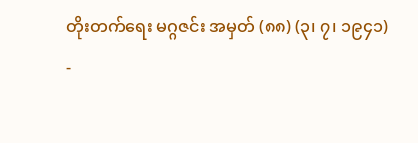တိုးတက်ရေး မဂ္ဂဇင်း အမှတ် (၈၈) (၃၊ ၇၊ ၁၉၄၁)
-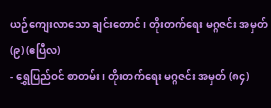ယဉ်ကျေးလာသော ချင်းတောင်၊ တိုးတက်ရေး မဂ္ဂဇင်း အမှတ် (၉) (ဧပြီလ)
- ရွှေပြည်ဝင် စာတမ်း၊ တိုးတက်ရေး မဂ္ဂဇင်း အမှတ် (၈၄)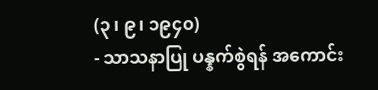(၃၊ ၉၊ ၁၉၄၀)
- သာသနာပြု ပန္နက်စွဲရန် အကောင်း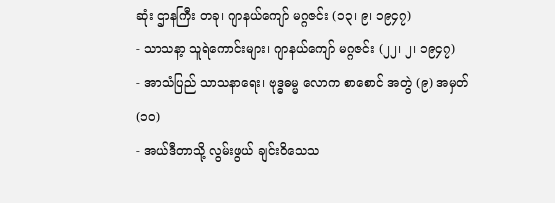ဆုံး ဌာနကြီး တခု၊ ဂျာနယ်ကျော် မဂ္ဂဇင်း (၁၃၊ ၉၊ ၁၉၄၇)
- သာသနာ့ သူရဲကောင်းများ၊ ဂျာနယ်ကျော် မဂ္ဂဇင်း (၂၂၊ ၂၊ ၁၉၄၇)
- အာသံပြည် သာသနာရေး၊ ဗုဒ္ဓဓမ္မ လောက စာစောင် အတွဲ (၉) အမှတ် (၁၀)
- အယ်ဒီတာသို့ လွမ်းဖွယ် ချင်းဝိသေသ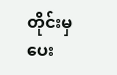တိုင်းမှ ပေး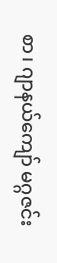စာ၊ ဂျာနယ်ကျော် မဂ္ဂဇင်း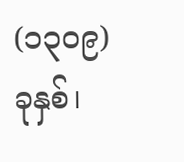(၁၃၀၉) ခုနှစ်၊